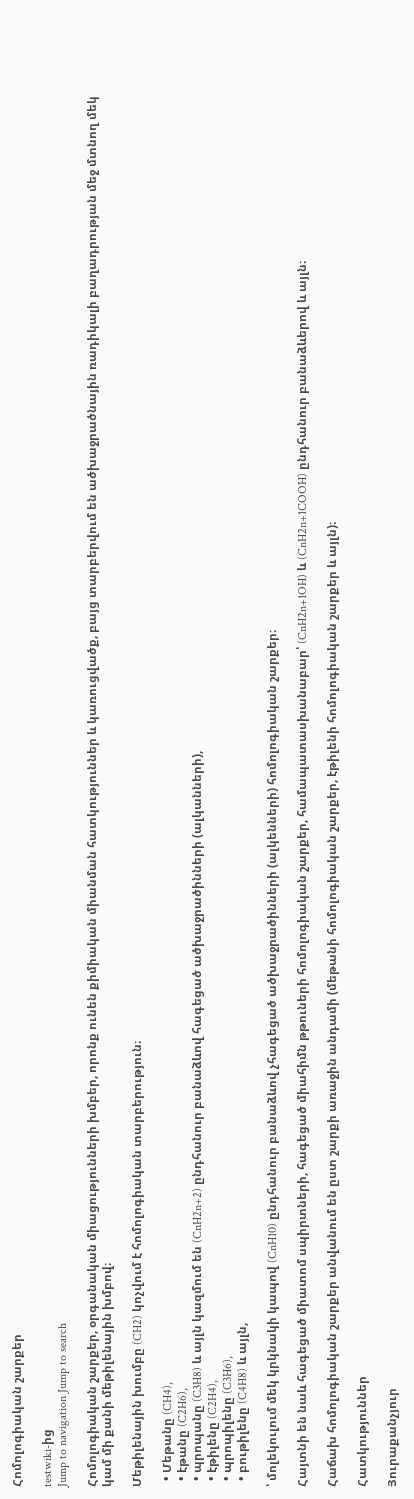Հոմոլոգիական շարքեր

testwiki-ից
Jump to navigation Jump to search

Հոմոլոգիական շարքեր, օրգանական միացությունների խմբեր, որոնք ունեն քիմիական միանման հատկություններ և կառուցվածք, բայց տարբերվում են ածխաջրածնային ռադիկալի բաղադրության մեջ մտնող մեկ կամ մի քանի մեթիլենային խմբով։

Մեթիլենային խումբը (CH2) կոչվում է հոմոլոգիական տարբերություն։

  • Մեթանը (CH4),
  • էթանը (C2H6),
  • պրոպանը (C3H8) և այլն կազմում են (CnH2n+2) ընդհանուր բանաձևով հագեցած ածխաջրածինների (ալկանների),
  • էթիլենը (C2H4),
  • պրոպիլենը (C3H6),
  • բութիլենը (C4H8) և այլն,

՝ մոլեկուլում մեկ կրկնակի կապով (CnH10) ընդհանուր բանաձևով չհագեցած ածխաջրածինների (ալկենների) հոմոլոգիական շարքեր։

Հայտնի են նաև հագեցած միատոմ սպիրտների, հագեցած միահիմն թթուների հոմոլոգիական շարքեր, համապատասխանաբար՝ (CnH2n+1OH) և (CnH2n+1COOH) ընդհանուր բանաձևերով և այլն։

Հաճախ հոմոլոգիական շարքեր անվանում են ըստ շարքի առաջին անդամի (մեթանի հոմոլոգիական շարքեր, էթիլենի հոմոլոգիական շարքեր և այլն)։

Հատկություններ

Յուրաքանչյուր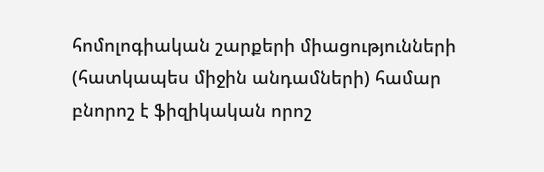հոմոլոգիական շարքերի միացությունների (հատկապես միջին անդամների) համար բնորոշ է ֆիզիկական որոշ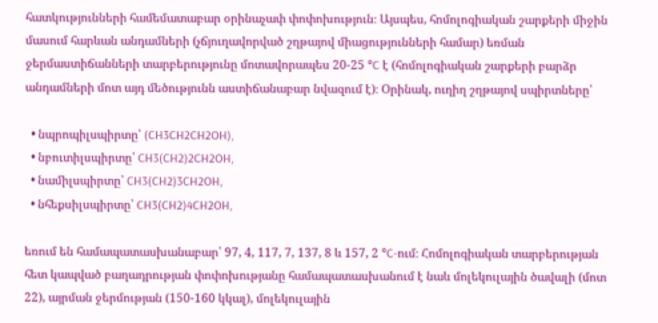հատկությունների համեմատաբար օրինաչափ փոփոխություն։ Այսպես, հոմոլոգիական շարքերի միջին մասում հարևան անդամների (չճյուղավորված շղթայով միացությունների համար) եռման ջերմաստիճանների տարբերությունը մոտավորապես 20-25 °C է (հոմոլոգիական շարքերի բարձր անդամների մոտ այդ մեծությունն աստիճանաբար նվազում է)։ Օրինակ, ուղիղ շղթայով սպիրտները՝

  • նպրոպիլսպիրտը՝ (CH3CH2CH2OH),
  • նբուտիլսպիրտը՝ CH3(CH2)2CH2OH,
  • նամիլսպիրտը՝ CH3(CH2)3CH2OH,
  • նհեքսիլսպիրտը՝ CH3(CH2)4CH2OH,

եռում են համապատասխանաբար՝ 97, 4, 117, 7, 137, 8 և 157, 2 °C-ում։ Հոմոլոգիական տարբերության հետ կապված բաղադրության փոփոխությանը համապատասխանում է նաև մոլեկուլային ծավալի (մոտ 22), այրման ջերմության (150-160 կկալ), մոլեկուլային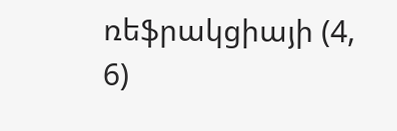ռեֆրակցիայի (4, 6)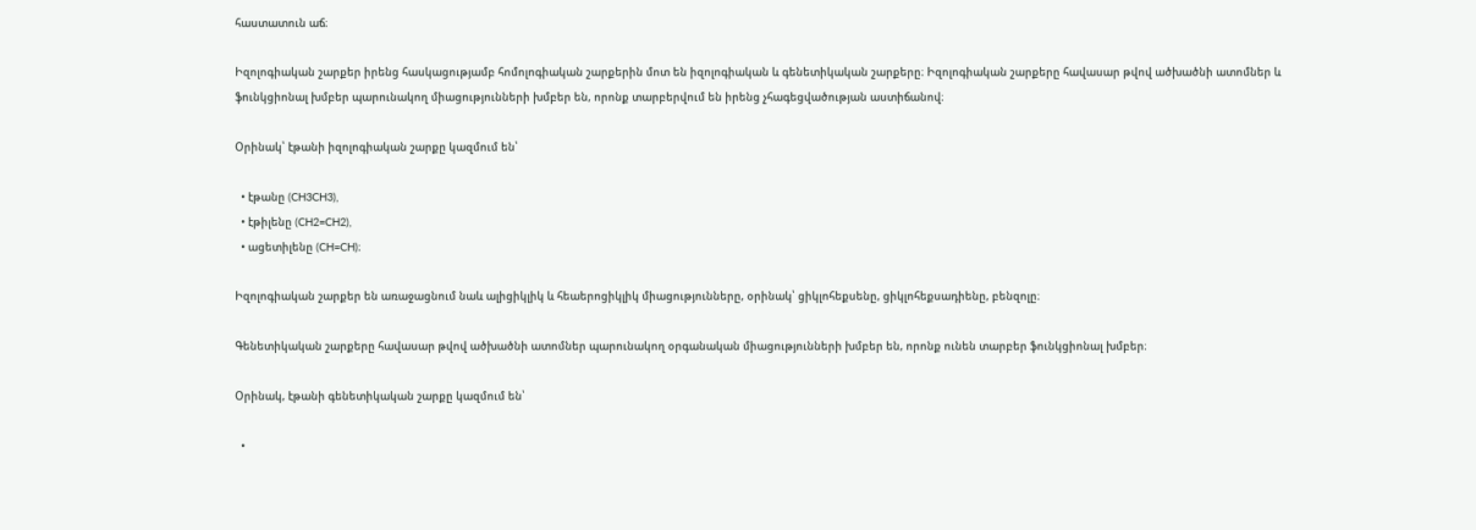հաստատուն աճ։

Իզոլոգիական շարքեր իրենց հասկացությամբ հոմոլոգիական շարքերին մոտ են իզոլոգիական և գենետիկական շարքերը։ Իզոլոգիական շարքերը հավասար թվով ածխածնի ատոմներ և ֆունկցիոնալ խմբեր պարունակող միացությունների խմբեր են, որոնք տարբերվում են իրենց չհագեցվածության աստիճանով։

Օրինակ՝ էթանի իզոլոգիական շարքը կազմում են՝

  • էթանը (CH3CH3),
  • էթիլենը (CH2=CH2),
  • ացետիլենը (CH=CH)։

Իզոլոգիական շարքեր են առաջացնում նաև ալիցիկլիկ և հեաերոցիկլիկ միացությունները, օրինակ՝ ցիկլոհեքսենը, ցիկլոհեքսադիենը, բենզոլը։

Գենետիկական շարքերը հավասար թվով ածխածնի ատոմներ պարունակող օրգանական միացությունների խմբեր են, որոնք ունեն տարբեր ֆունկցիոնալ խմբեր։

Օրինակ, էթանի գենետիկական շարքը կազմում են՝

  •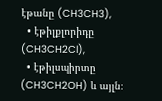էթանը (CH3CH3),
  • էթիլքլորիդը (CH3CH2Cl),
  • էթիլսպիրտը (CH3CH2OH) և այլն։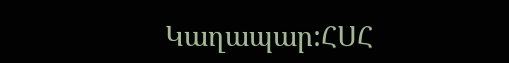Կաղապար:ՀՍՀ